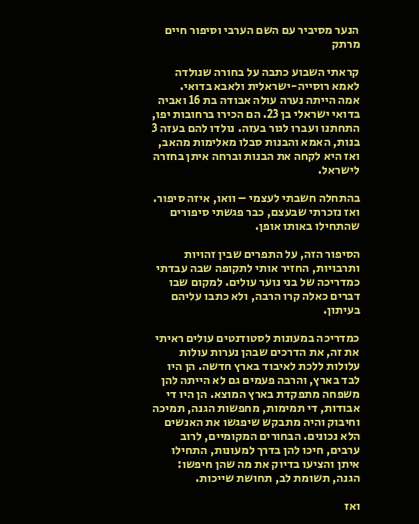הנער מסיביר עם השם הערבי וסיפור חיים מרתק

קראתי השבוע כתבה על בחורה שנולדה לאמא רוסייה-ישראלית ולאבא בדואי.
אמה הייתה נערה עולה אבודה בת 16 ואביה בדואי ישראלי בן 23. הם הכירו ברחובות יפו, התחתנו ועברו לגור בעזה. נולדו להם בעזה 3 בנות, האמא והבנות סבלו מאלימות מהאב, ואז היא לקחה את הבנות וברחה איתן בחזרה לישראל.

בהתחלה חשבתי לעצמי – וואו, איזה סיפור. ואז נזכרתי שבעצם, כבר פגשתי סיפורים שהתחילו באותו אופן.

הסיפור הזה, על התפרים שבין זהויות ותרבויות, החזיר אותי לתקופה שבה עבדתי כמדריכה של בני נוער עולים. למקום שבו דברים כאלה קרו הרבה, ולא כתבו עליהם בעיתון.

כמדריכה במעונות לסטודנטים עולים ראיתי את זה, את הדרכים שבהן נערות עולות עלולות ללכת לאיבוד בארץ חדשה. הן היו לבד בארץ, והרבה פעמים גם לא הייתה להן משפחה מתפקדת בארץ המוצא. הן היו די אבודות, די תמימות, מחפשות הגנה, תמיכה וחיבוק והיה מתבקש שיפגשו את האנשים הלא נכונים. הבחורים המקומיים, לרוב ערבים, חיכו להן בדרך למעונות, התחילו איתן והציעו בדיוק את מה שהן חיפשו: הגנה, תשומת לב, תחושת שייכות.

ואז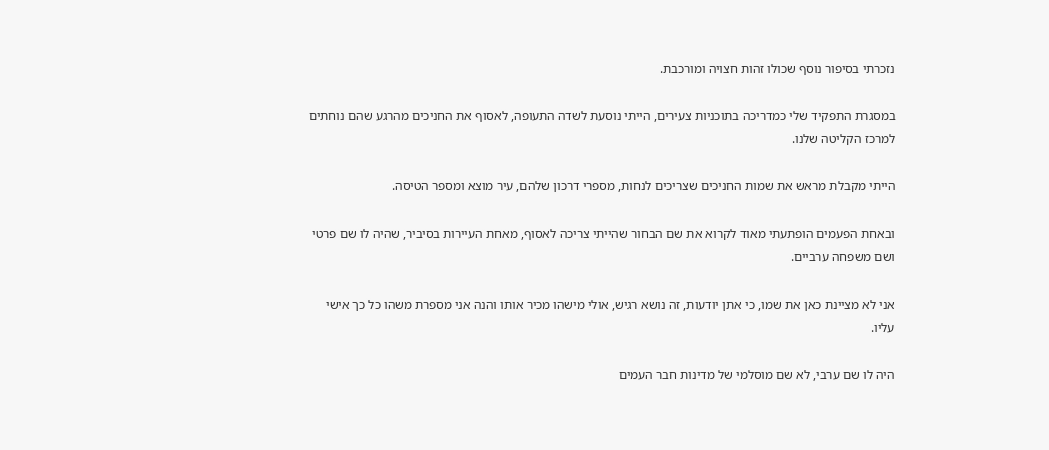נזכרתי בסיפור נוסף שכולו זהות חצויה ומורכבת.

במסגרת התפקיד שלי כמדריכה בתוכניות צעירים, הייתי נוסעת לשדה התעופה, לאסוף את החניכים מהרגע שהם נוחתים למרכז הקליטה שלנו.

הייתי מקבלת מראש את שמות החניכים שצריכים לנחות, מספרי דרכון שלהם, עיר מוצא ומספר הטיסה.

ובאחת הפעמים הופתעתי מאוד לקרוא את שם הבחור שהייתי צריכה לאסוף, מאחת העיירות בסיביר, שהיה לו שם פרטי ושם משפחה ערביים.

אני לא מציינת כאן את שמו, כי אתן יודעות, זה נושא רגיש, אולי מישהו מכיר אותו והנה אני מספרת משהו כל כך אישי עליו.

היה לו שם ערבי, לא שם מוסלמי של מדינות חבר העמים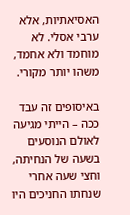האסיאתיות, אלא ערבי אסלי. לא מוחמד ולא אחמד, משהו יותר מקורי.

באיסופים זה עבד ככה – הייתי מגיעה לאולם הנוסעים בשעה של הנחיתה, וחצי שעה אחרי שנחתו החניכים היו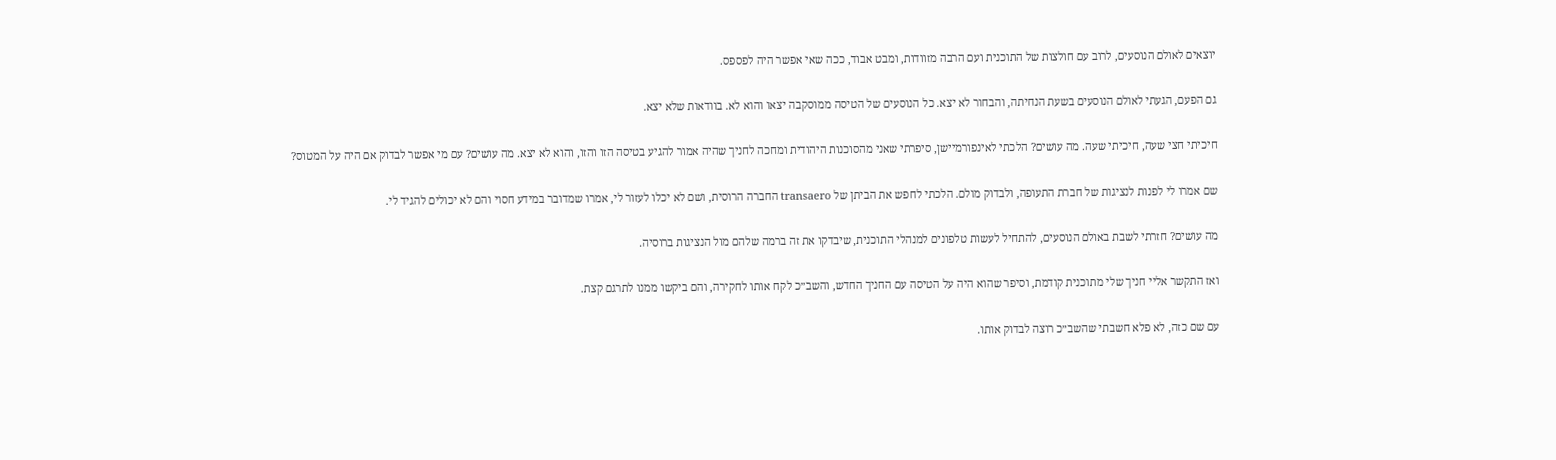יוצאים לאולם הנוסעים, לרוב עם חולצות של התוכנית ועם הרבה מזוודות, ומבט אבוד, ככה שאי אפשר היה לפספס.

גם הפעם, הגעתי לאולם הנוסעים בשעת הנחיתה, והבחור לא יצא. כל הנוסעים של הטיסה ממוסקבה יצאו והוא לא. בוודאות שלא יצא.

חיכיתי חצי שעה, חיכיתי שעה. מה עושים? הלכתי לאינפורמיישן, סיפרתי שאני מהסוכנות היהודית ומחכה לחניך שהיה אמור להגיע בטיסה הזו והזו, והוא לא יצא. מה עושים? עם מי אפשר לבדוק אם היה על המטוס?

שם אמרו לי לפנות לנציגות של חברת התעופה, ולבדוק מולם. הלכתי לחפש את הביתן של transaero החברה הרוסית, ושם לא יכלו לעזור לי, אמרו שמדובר במידע חסוי והם לא יכולים להגיד לי.

מה עושים? חזרתי לשבת באולם הנוסעים, להתחיל לעשות טלפונים למנהלי התוכנית, שיבדקו את זה ברמה שלהם מול הנציגות ברוסיה.

ואז התקשר אליי חניך שלי מתוכנית קודמת, וסיפר שהוא היה על הטיסה עם החניך החדש, והשב״כ לקח אותו לחקירה, והם ביקשו ממנו לתרגם קצת.

עם שם כזה, לא פלא חשבתי שהשב״כ רוצה לבדוק אותו.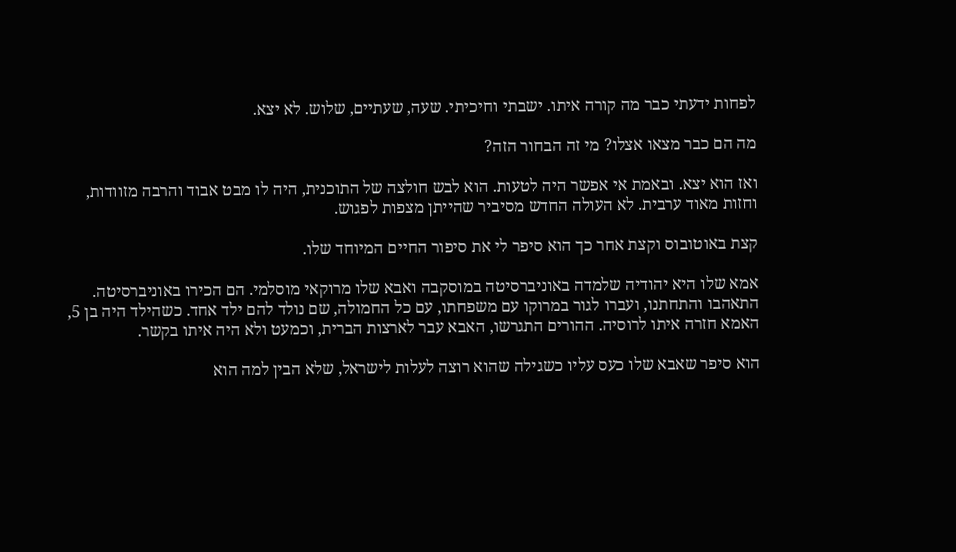לפחות ידעתי כבר מה קורה איתו. ישבתי וחיכיתי. שעה, שעתיים, שלוש. לא יצא.

מה הם כבר מצאו אצלו? מי זה הבחור הזה?

ואז הוא יצא. ובאמת אי אפשר היה לטעות. הוא לבש חולצה של התוכנית, היה לו מבט אבוד והרבה מזוודות, וחזות מאוד ערבית. לא העולה החדש מסיביר שהייתן מצפות לפגוש.

קצת באוטובוס וקצת אחר כך הוא סיפר לי את סיפור החיים המיוחד שלו.

אמא שלו היא יהודיה שלמדה באוניברסיטה במוסקבה ואבא שלו מרוקאי מוסלמי. הם הכירו באוניברסיטה. התאהבו והתחתנו, ועברו לגור במרוקו עם משפחתו, עם כל החמולה, שם נולד להם ילד אחד. כשהילד היה בן 5, האמא חזרה איתו לרוסיה. ההורים התגרשו, האבא עבר לארצות הברית, וכמעט ולא היה איתו בקשר.

הוא סיפר שאבא שלו כעס עליו כשגילה שהוא רוצה לעלות לישראל, שלא הבין למה הוא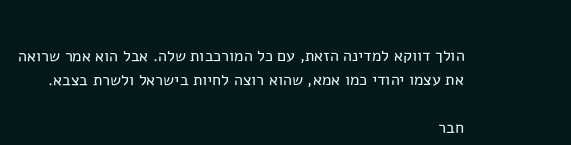הולך דווקא למדינה הזאת, עם כל המורכבות שלה. אבל הוא אמר שרואה את עצמו יהודי כמו אמא, שהוא רוצה לחיות בישראל ולשרת בצבא.

חבר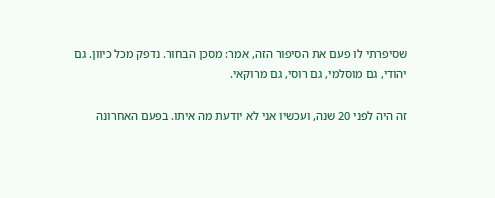שסיפרתי לו פעם את הסיפור הזה, אמר: מסכן הבחור. נדפק מכל כיוון. גם יהודי, גם מוסלמי, גם רוסי, גם מרוקאי.

זה היה לפני 20 שנה, ועכשיו אני לא יודעת מה איתו. בפעם האחרונה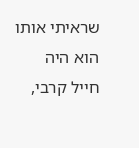שראיתי אותו הוא היה חייל קרבי,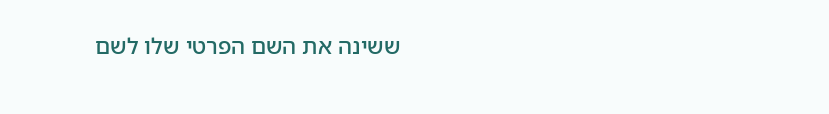ששינה את השם הפרטי שלו לשם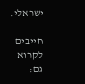ישראלי.

חייבים לקרוא גם: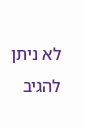לא ניתן להגיב